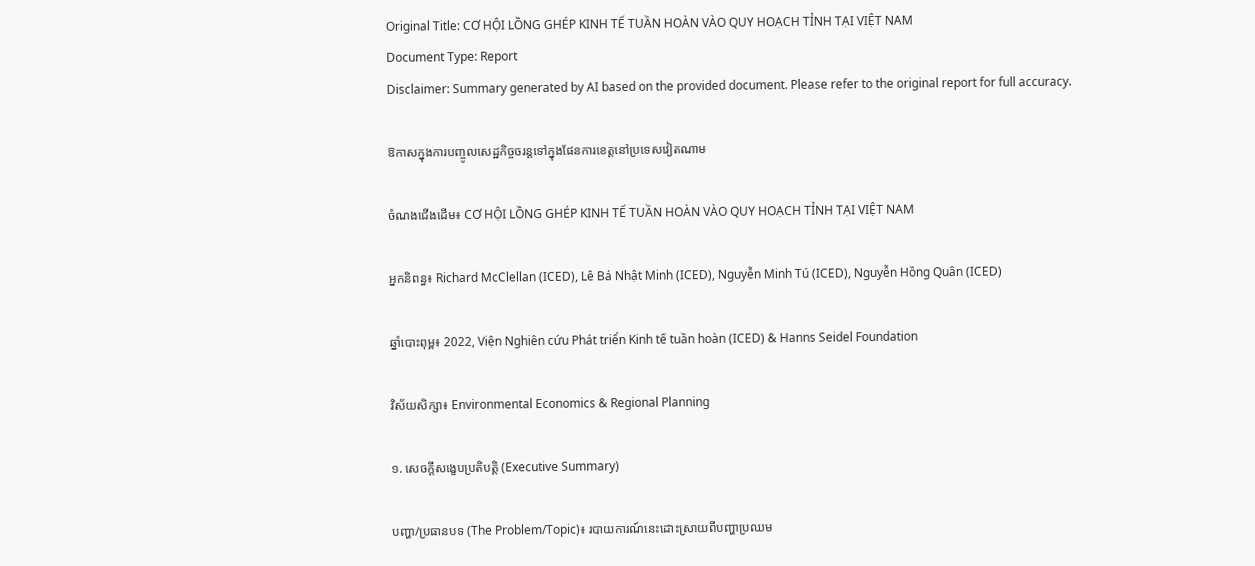Original Title: CƠ HỘI LỒNG GHÉP KINH TẾ TUẦN HOÀN VÀO QUY HOẠCH TỈNH TẠI VIỆT NAM
Document Type: Report
Disclaimer: Summary generated by AI based on the provided document. Please refer to the original report for full accuracy.

ឱកាសក្នុងការបញ្ចូលសេដ្ឋកិច្ចចរន្តទៅក្នុងផែនការខេត្តនៅប្រទេសវៀតណាម

ចំណងជើងដើម៖ CƠ HỘI LỒNG GHÉP KINH TẾ TUẦN HOÀN VÀO QUY HOẠCH TỈNH TẠI VIỆT NAM

អ្នកនិពន្ធ៖ Richard McClellan (ICED), Lê Bá Nhật Minh (ICED), Nguyễn Minh Tú (ICED), Nguyễn Hồng Quân (ICED)

ឆ្នាំបោះពុម្ព៖ 2022, Viện Nghiên cứu Phát triển Kinh tế tuần hoàn (ICED) & Hanns Seidel Foundation

វិស័យសិក្សា៖ Environmental Economics & Regional Planning

១. សេចក្តីសង្ខេបប្រតិបត្តិ (Executive Summary)

បញ្ហា/ប្រធានបទ (The Problem/Topic)៖ របាយការណ៍នេះដោះស្រាយពីបញ្ហាប្រឈម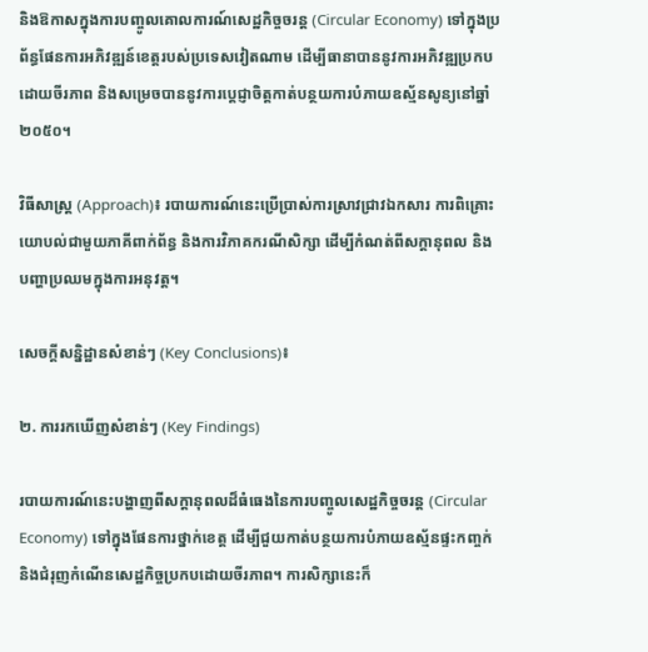និងឱកាសក្នុងការបញ្ចូលគោលការណ៍សេដ្ឋកិច្ចចរន្ត (Circular Economy) ទៅក្នុងប្រព័ន្ធផែនការអភិវឌ្ឍន៍ខេត្តរបស់ប្រទេសវៀតណាម ដើម្បីធានាបាននូវការអភិវឌ្ឍប្រកបដោយចីរភាព និងសម្រេចបាននូវការប្តេជ្ញាចិត្តកាត់បន្ថយការបំភាយឧស្ម័នសូន្យនៅឆ្នាំ២០៥០។

វិធីសាស្ត្រ (Approach)៖ របាយការណ៍នេះប្រើប្រាស់ការស្រាវជ្រាវឯកសារ ការពិគ្រោះយោបល់ជាមួយភាគីពាក់ព័ន្ធ និងការវិភាគករណីសិក្សា ដើម្បីកំណត់ពីសក្តានុពល និងបញ្ហាប្រឈមក្នុងការអនុវត្ត។

សេចក្តីសន្និដ្ឋានសំខាន់ៗ (Key Conclusions)៖

២. ការរកឃើញសំខាន់ៗ (Key Findings)

របាយការណ៍នេះបង្ហាញពីសក្តានុពលដ៏ធំធេងនៃការបញ្ចូលសេដ្ឋកិច្ចចរន្ត (Circular Economy) ទៅក្នុងផែនការថ្នាក់ខេត្ត ដើម្បីជួយកាត់បន្ថយការបំភាយឧស្ម័នផ្ទះកញ្ចក់ និងជំរុញកំណើនសេដ្ឋកិច្ចប្រកបដោយចីរភាព។ ការសិក្សានេះក៏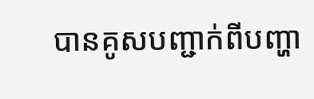បានគូសបញ្ជាក់ពីបញ្ហា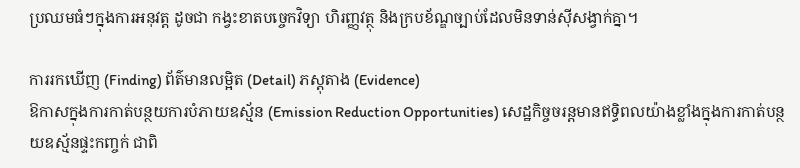ប្រឈមធំៗក្នុងការអនុវត្ត ដូចជា កង្វះខាតបច្ចេកវិទ្យា ហិរញ្ញវត្ថុ និងក្របខ័ណ្ឌច្បាប់ដែលមិនទាន់ស៊ីសង្វាក់គ្នា។

ការរកឃើញ (Finding) ព័ត៌មានលម្អិត (Detail) ភស្តុតាង (Evidence)
ឱកាសក្នុងការកាត់បន្ថយការបំភាយឧស្ម័ន (Emission Reduction Opportunities) សេដ្ឋកិច្ចចរន្តមានឥទ្ធិពលយ៉ាងខ្លាំងក្នុងការកាត់បន្ថយឧស្ម័នផ្ទះកញ្ចក់ ជាពិ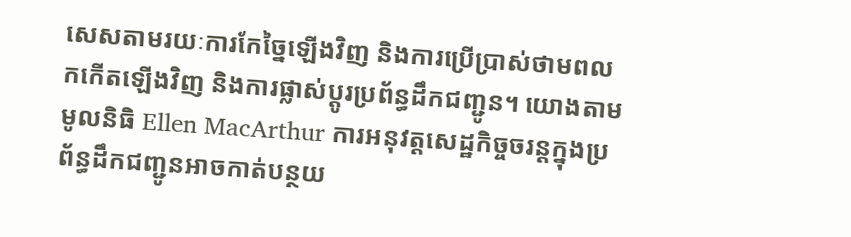សេសតាមរយៈការកែច្នៃឡើងវិញ និងការប្រើប្រាស់ថាមពលកកើតឡើងវិញ និងការផ្លាស់ប្តូរប្រព័ន្ធដឹកជញ្ជូន។ យោងតាមមូលនិធិ Ellen MacArthur ការអនុវត្តសេដ្ឋកិច្ចចរន្តក្នុងប្រព័ន្ធដឹកជញ្ជូនអាចកាត់បន្ថយ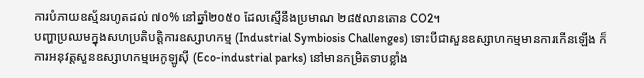ការបំភាយឧស្ម័នរហូតដល់ ៧០% នៅឆ្នាំ២០៥០ ដែលស្មើនឹងប្រមាណ ២៨៥លានតោន CO2។
បញ្ហាប្រឈមក្នុងសហប្រតិបត្តិការឧស្សាហកម្ម (Industrial Symbiosis Challenges) ទោះបីជាសួនឧស្សាហកម្មមានការកើនឡើង ក៏ការអនុវត្តសួនឧស្សាហកម្មអេកូឡូស៊ី (Eco-industrial parks) នៅមានកម្រិតទាបខ្លាំង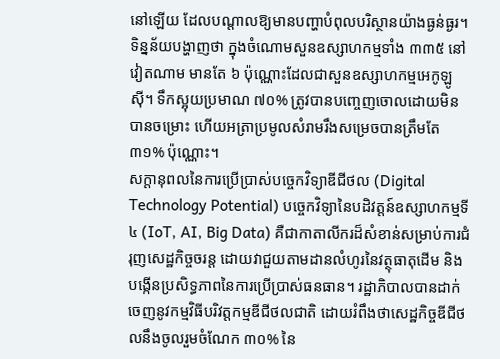នៅឡើយ ដែលបណ្តាលឱ្យមានបញ្ហាបំពុលបរិស្ថានយ៉ាងធ្ងន់ធ្ងរ។ ទិន្នន័យបង្ហាញថា ក្នុងចំណោមសួនឧស្សាហកម្មទាំង ៣៣៥ នៅវៀតណាម មានតែ ៦ ប៉ុណ្ណោះដែលជាសួនឧស្សាហកម្មអេកូឡូស៊ី។ ទឹកស្អុយប្រមាណ ៧០% ត្រូវបានបញ្ចេញចោលដោយមិនបានចម្រោះ ហើយអត្រាប្រមូលសំរាមរឹងសម្រេចបានត្រឹមតែ ៣១% ប៉ុណ្ណោះ។
សក្តានុពលនៃការប្រើប្រាស់បច្ចេកវិទ្យាឌីជីថល (Digital Technology Potential) បច្ចេកវិទ្យានៃបដិវត្តន៍ឧស្សាហកម្មទី៤ (IoT, AI, Big Data) គឺជាកាតាលីករដ៏សំខាន់សម្រាប់ការជំរុញសេដ្ឋកិច្ចចរន្ត ដោយវាជួយតាមដានលំហូរនៃវត្ថុធាតុដើម និងបង្កើនប្រសិទ្ធភាពនៃការប្រើប្រាស់ធនធាន។ រដ្ឋាភិបាលបានដាក់ចេញនូវកម្មវិធីបរិវត្តកម្មឌីជីថលជាតិ ដោយរំពឹងថាសេដ្ឋកិច្ចឌីជីថលនឹងចូលរួមចំណែក ៣០% នៃ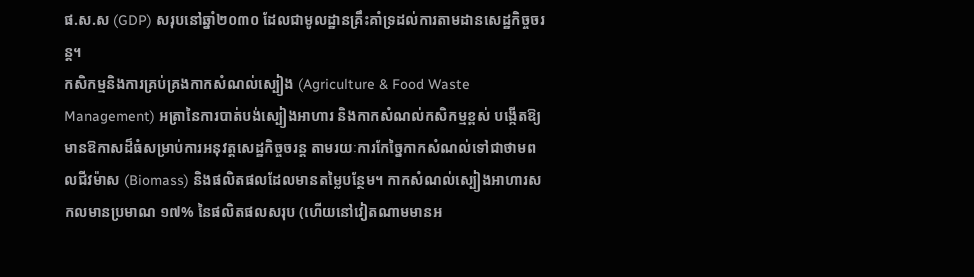ផ.ស.ស (GDP) សរុបនៅឆ្នាំ២០៣០ ដែលជាមូលដ្ឋានគ្រឹះគាំទ្រដល់ការតាមដានសេដ្ឋកិច្ចចរន្ត។
កសិកម្មនិងការគ្រប់គ្រងកាកសំណល់ស្បៀង (Agriculture & Food Waste Management) អត្រានៃការបាត់បង់ស្បៀងអាហារ និងកាកសំណល់កសិកម្មខ្ពស់ បង្កើតឱ្យមានឱកាសដ៏ធំសម្រាប់ការអនុវត្តសេដ្ឋកិច្ចចរន្ត តាមរយៈការកែច្នៃកាកសំណល់ទៅជាថាមពលជីវម៉ាស (Biomass) និងផលិតផលដែលមានតម្លៃបន្ថែម។ កាកសំណល់ស្បៀងអាហារសកលមានប្រមាណ ១៧% នៃផលិតផលសរុប (ហើយនៅវៀតណាមមានអ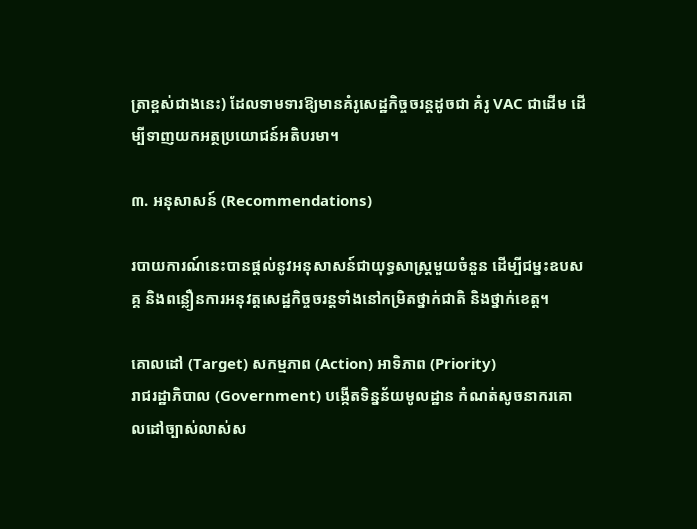ត្រាខ្ពស់ជាងនេះ) ដែលទាមទារឱ្យមានគំរូសេដ្ឋកិច្ចចរន្តដូចជា គំរូ VAC ជាដើម ដើម្បីទាញយកអត្ថប្រយោជន៍អតិបរមា។

៣. អនុសាសន៍ (Recommendations)

របាយការណ៍នេះបានផ្តល់នូវអនុសាសន៍ជាយុទ្ធសាស្ត្រមួយចំនួន ដើម្បីជម្នះឧបសគ្គ និងពន្លឿនការអនុវត្តសេដ្ឋកិច្ចចរន្តទាំងនៅកម្រិតថ្នាក់ជាតិ និងថ្នាក់ខេត្ត។

គោលដៅ (Target) សកម្មភាព (Action) អាទិភាព (Priority)
រាជរដ្ឋាភិបាល (Government) បង្កើតទិន្នន័យមូលដ្ឋាន កំណត់សូចនាករគោលដៅច្បាស់លាស់ស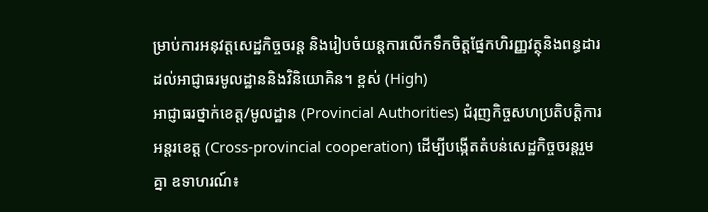ម្រាប់ការអនុវត្តសេដ្ឋកិច្ចចរន្ត និងរៀបចំយន្តការលើកទឹកចិត្តផ្នែកហិរញ្ញវត្ថុនិងពន្ធដារដល់អាជ្ញាធរមូលដ្ឋាននិងវិនិយោគិន។ ខ្ពស់ (High)
អាជ្ញាធរថ្នាក់ខេត្ត/មូលដ្ឋាន (Provincial Authorities) ជំរុញកិច្ចសហប្រតិបត្តិការអន្តរខេត្ត (Cross-provincial cooperation) ដើម្បីបង្កើតតំបន់សេដ្ឋកិច្ចចរន្តរួមគ្នា ឧទាហរណ៍៖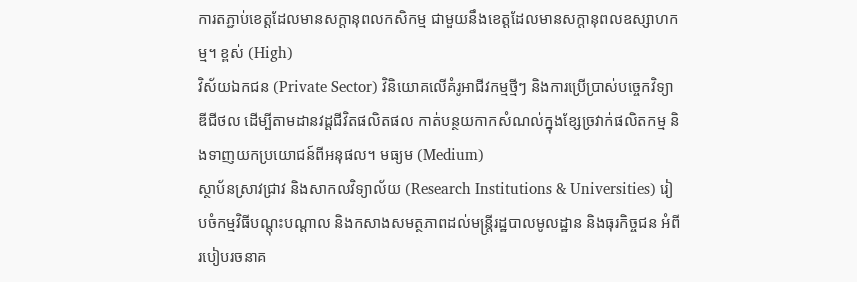ការតភ្ជាប់ខេត្តដែលមានសក្តានុពលកសិកម្ម ជាមួយនឹងខេត្តដែលមានសក្តានុពលឧស្សាហកម្ម។ ខ្ពស់ (High)
វិស័យឯកជន (Private Sector) វិនិយោគលើគំរូអាជីវកម្មថ្មីៗ និងការប្រើប្រាស់បច្ចេកវិទ្យាឌីជីថល ដើម្បីតាមដានវដ្តជីវិតផលិតផល កាត់បន្ថយកាកសំណល់ក្នុងខ្សែច្រវាក់ផលិតកម្ម និងទាញយកប្រយោជន៍ពីអនុផល។ មធ្យម (Medium)
ស្ថាប័នស្រាវជ្រាវ និងសាកលវិទ្យាល័យ (Research Institutions & Universities) រៀបចំកម្មវិធីបណ្តុះបណ្តាល និងកសាងសមត្ថភាពដល់មន្ត្រីរដ្ឋបាលមូលដ្ឋាន និងធុរកិច្ចជន អំពីរបៀបរចនាគ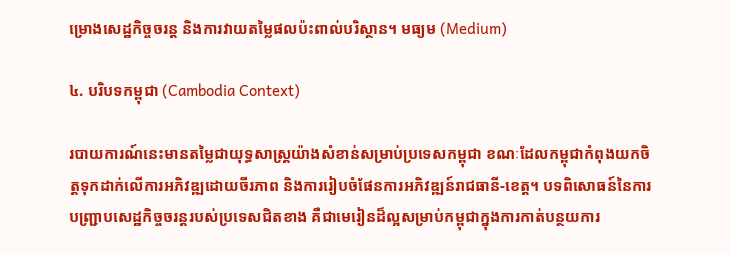ម្រោងសេដ្ឋកិច្ចចរន្ត និងការវាយតម្លៃផលប៉ះពាល់បរិស្ថាន។ មធ្យម (Medium)

៤. បរិបទកម្ពុជា (Cambodia Context)

របាយការណ៍នេះមានតម្លៃជាយុទ្ធសាស្ត្រយ៉ាងសំខាន់សម្រាប់ប្រទេសកម្ពុជា ខណៈដែលកម្ពុជាកំពុងយកចិត្តទុកដាក់លើការអភិវឌ្ឍដោយចីរភាព និងការរៀបចំផែនការអភិវឌ្ឍន៍រាជធានី-ខេត្ត។ បទពិសោធន៍នៃការបញ្ជ្រាបសេដ្ឋកិច្ចចរន្តរបស់ប្រទេសជិតខាង គឺជាមេរៀនដ៏ល្អសម្រាប់កម្ពុជាក្នុងការកាត់បន្ថយការ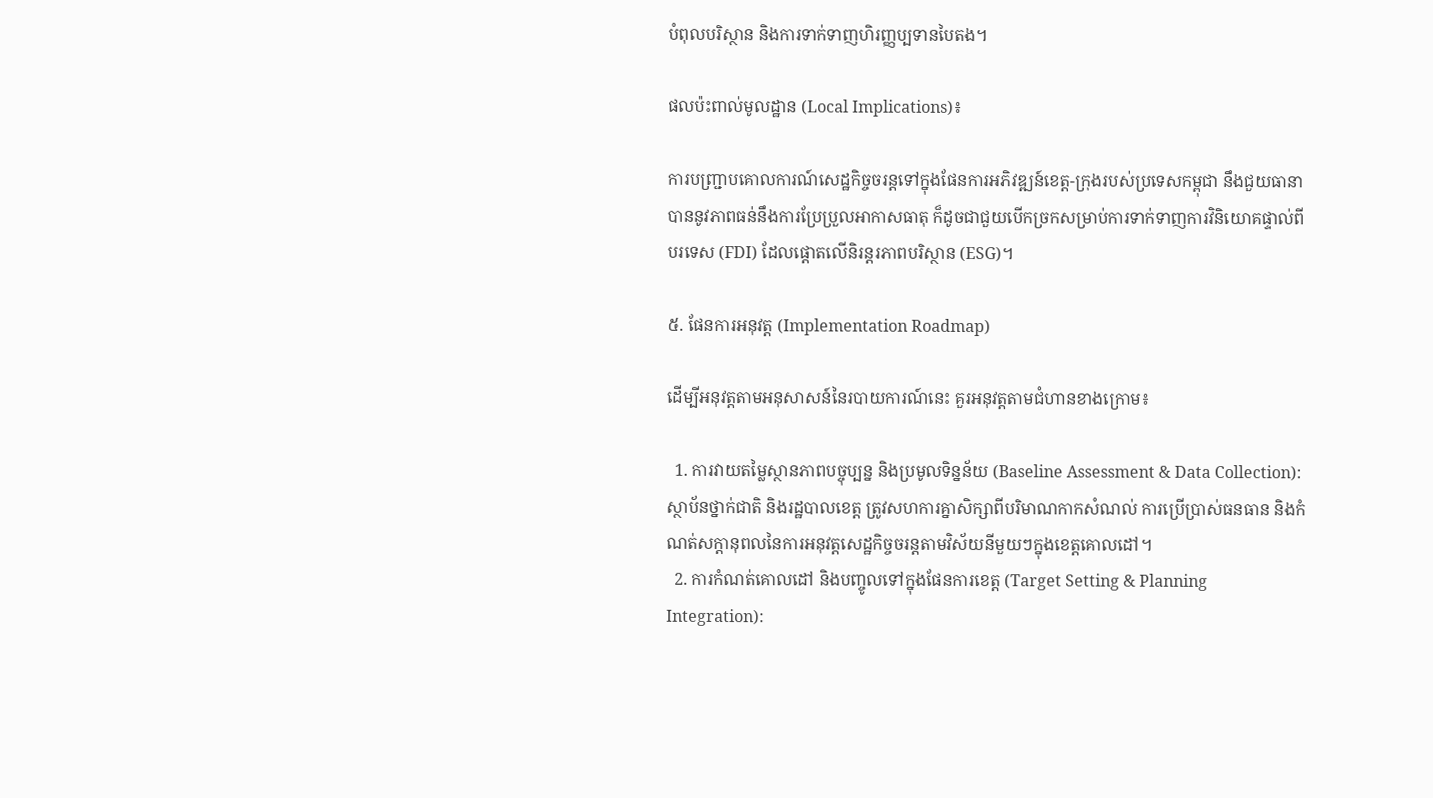បំពុលបរិស្ថាន និងការទាក់ទាញហិរញ្ញប្បទានបៃតង។

ផលប៉ះពាល់មូលដ្ឋាន (Local Implications)៖

ការបញ្ជ្រាបគោលការណ៍សេដ្ឋកិច្ចចរន្តទៅក្នុងផែនការអភិវឌ្ឍន៍ខេត្ត-ក្រុងរបស់ប្រទេសកម្ពុជា នឹងជួយធានាបាននូវភាពធន់នឹងការប្រែប្រួលអាកាសធាតុ ក៏ដូចជាជួយបើកច្រកសម្រាប់ការទាក់ទាញការវិនិយោគផ្ទាល់ពីបរទេស (FDI) ដែលផ្តោតលើនិរន្តរភាពបរិស្ថាន (ESG)។

៥. ផែនការអនុវត្ត (Implementation Roadmap)

ដើម្បីអនុវត្តតាមអនុសាសន៍នៃរបាយការណ៍នេះ គួរអនុវត្តតាមជំហានខាងក្រោម៖

  1. ការវាយតម្លៃស្ថានភាពបច្ចុប្បន្ន និងប្រមូលទិន្នន័យ (Baseline Assessment & Data Collection): ស្ថាប័នថ្នាក់ជាតិ និងរដ្ឋបាលខេត្ត ត្រូវសហការគ្នាសិក្សាពីបរិមាណកាកសំណល់ ការប្រើប្រាស់ធនធាន និងកំណត់សក្តានុពលនៃការអនុវត្តសេដ្ឋកិច្ចចរន្តតាមវិស័យនីមួយៗក្នុងខេត្តគោលដៅ។
  2. ការកំណត់គោលដៅ និងបញ្ចូលទៅក្នុងផែនការខេត្ត (Target Setting & Planning Integration):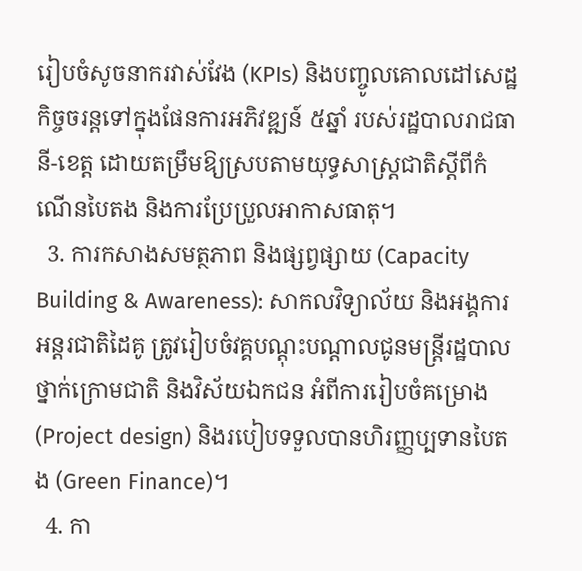រៀបចំសូចនាករវាស់វែង (KPIs) និងបញ្ចូលគោលដៅសេដ្ឋកិច្ចចរន្តទៅក្នុងផែនការអភិវឌ្ឍន៍ ៥ឆ្នាំ របស់រដ្ឋបាលរាជធានី-ខេត្ត ដោយតម្រឹមឱ្យស្របតាមយុទ្ធសាស្ត្រជាតិស្តីពីកំណើនបៃតង និងការប្រែប្រួលអាកាសធាតុ។
  3. ការកសាងសមត្ថភាព និងផ្សព្វផ្សាយ (Capacity Building & Awareness): សាកលវិទ្យាល័យ និងអង្គការអន្តរជាតិដៃគូ ត្រូវរៀបចំវគ្គបណ្តុះបណ្តាលជូនមន្ត្រីរដ្ឋបាលថ្នាក់ក្រោមជាតិ និងវិស័យឯកជន អំពីការរៀបចំគម្រោង (Project design) និងរបៀបទទួលបានហិរញ្ញប្បទានបៃតង (Green Finance)។
  4. កា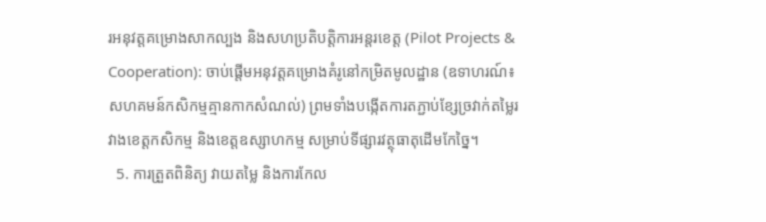រអនុវត្តគម្រោងសាកល្បង និងសហប្រតិបត្តិការអន្តរខេត្ត (Pilot Projects & Cooperation): ចាប់ផ្តើមអនុវត្តគម្រោងគំរូនៅកម្រិតមូលដ្ឋាន (ឧទាហរណ៍៖ សហគមន៍កសិកម្មគ្មានកាកសំណល់) ព្រមទាំងបង្កើតការតភ្ជាប់ខ្សែច្រវាក់តម្លៃរវាងខេត្តកសិកម្ម និងខេត្តឧស្សាហកម្ម សម្រាប់ទីផ្សារវត្ថុធាតុដើមកែច្នៃ។
  5. ការត្រួតពិនិត្យ វាយតម្លៃ និងការកែល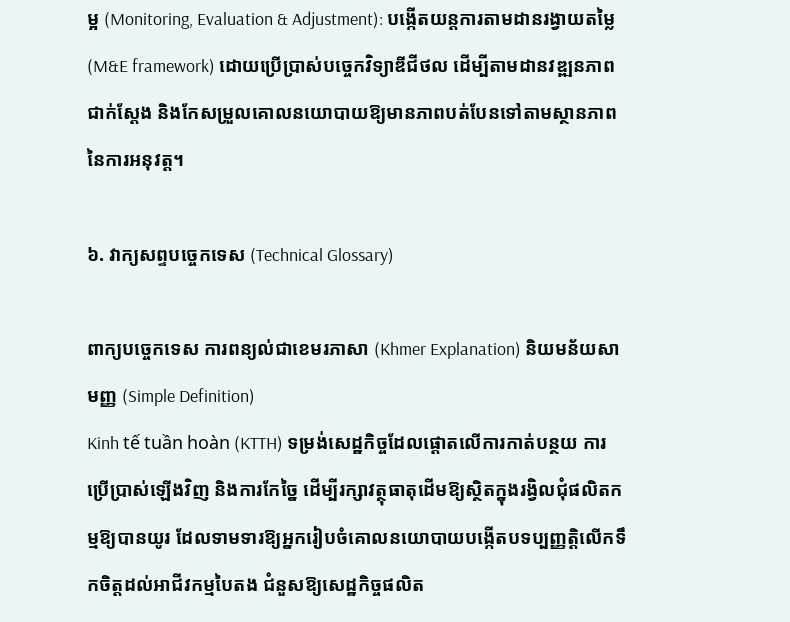ម្អ (Monitoring, Evaluation & Adjustment): បង្កើតយន្តការតាមដានរង្វាយតម្លៃ (M&E framework) ដោយប្រើប្រាស់បច្ចេកវិទ្យាឌីជីថល ដើម្បីតាមដានវឌ្ឍនភាពជាក់ស្តែង និងកែសម្រួលគោលនយោបាយឱ្យមានភាពបត់បែនទៅតាមស្ថានភាពនៃការអនុវត្ត។

៦. វាក្យសព្ទបច្ចេកទេស (Technical Glossary)

ពាក្យបច្ចេកទេស ការពន្យល់ជាខេមរភាសា (Khmer Explanation) និយមន័យសាមញ្ញ (Simple Definition)
Kinh tế tuần hoàn (KTTH) ទម្រង់សេដ្ឋកិច្ចដែលផ្តោតលើការកាត់បន្ថយ ការប្រើប្រាស់ឡើងវិញ និងការកែច្នៃ ដើម្បីរក្សាវត្ថុធាតុដើមឱ្យស្ថិតក្នុងរង្វិលជុំផលិតកម្មឱ្យបានយូរ ដែលទាមទារឱ្យអ្នករៀបចំគោលនយោបាយបង្កើតបទប្បញ្ញត្តិលើកទឹកចិត្តដល់អាជីវកម្មបៃតង ជំនួសឱ្យសេដ្ឋកិច្ចផលិត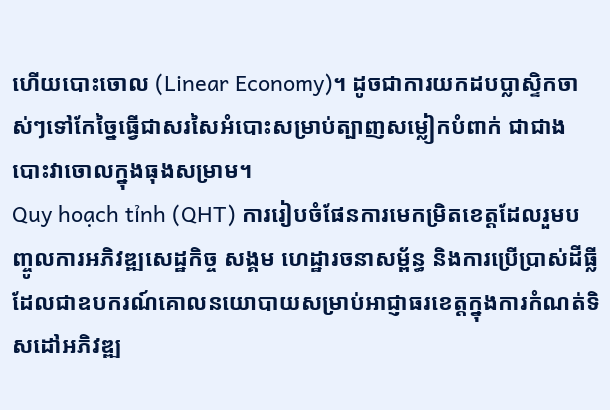ហើយបោះចោល (Linear Economy)។ ដូចជាការយកដបប្លាស្ទិកចាស់ៗទៅកែច្នៃធ្វើជាសរសៃអំបោះសម្រាប់ត្បាញសម្លៀកបំពាក់ ជាជាងបោះវាចោលក្នុងធុងសម្រាម។
Quy hoạch tỉnh (QHT) ការរៀបចំផែនការមេកម្រិតខេត្តដែលរួមបញ្ចូលការអភិវឌ្ឍសេដ្ឋកិច្ច សង្គម ហេដ្ឋារចនាសម្ព័ន្ធ និងការប្រើប្រាស់ដីធ្លី ដែលជាឧបករណ៍គោលនយោបាយសម្រាប់អាជ្ញាធរខេត្តក្នុងការកំណត់ទិសដៅអភិវឌ្ឍ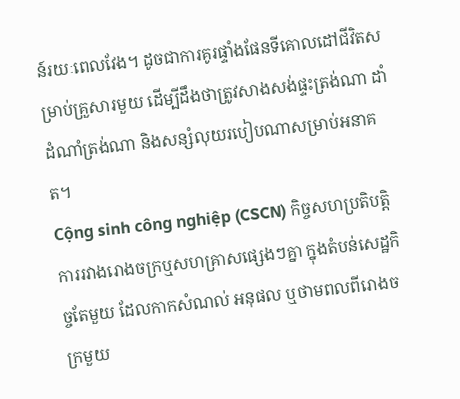ន៍រយៈពេលវែង។ ដូចជាការគូរផ្ទាំងផែនទីគោលដៅជីវិតសម្រាប់គ្រួសារមួយ ដើម្បីដឹងថាត្រូវសាងសង់ផ្ទះត្រង់ណា ដាំដំណាំត្រង់ណា និងសន្សំលុយរបៀបណាសម្រាប់អនាគត។
Cộng sinh công nghiệp (CSCN) កិច្ចសហប្រតិបត្តិការរវាងរោងចក្រឬសហគ្រាសផ្សេងៗគ្នា ក្នុងតំបន់សេដ្ឋកិច្ចតែមួយ ដែលកាកសំណល់ អនុផល ឬថាមពលពីរោងចក្រមួយ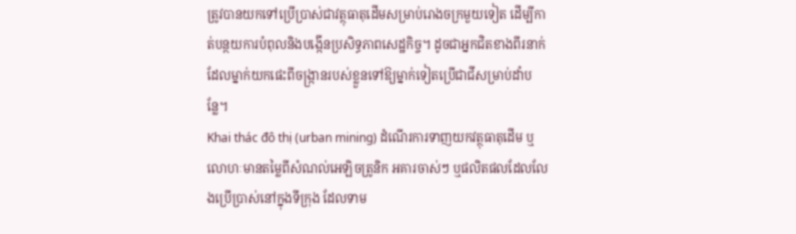ត្រូវបានយកទៅប្រើប្រាស់ជាវត្ថុធាតុដើមសម្រាប់រោងចក្រមួយទៀត ដើម្បីកាត់បន្ថយការបំពុលនិងបង្កើនប្រសិទ្ធភាពសេដ្ឋកិច្ច។ ដូចជាអ្នកជិតខាងពីរនាក់ ដែលម្នាក់យកផេះពីចង្ក្រានរបស់ខ្លួនទៅឱ្យម្នាក់ទៀតប្រើជាជីសម្រាប់ដាំបន្លែ។
Khai thác đô thị (urban mining) ដំណើរការទាញយកវត្ថុធាតុដើម ឬលោហៈមានតម្លៃពីសំណល់អេឡិចត្រូនិក អគារចាស់ៗ ឬផលិតផលដែលលែងប្រើប្រាស់នៅក្នុងទីក្រុង ដែលទាម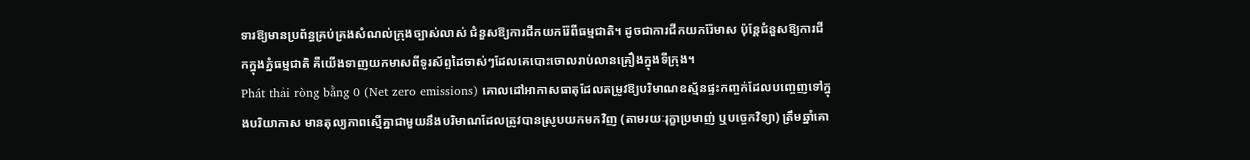ទារឱ្យមានប្រព័ន្ធគ្រប់គ្រងសំណល់ក្រុងច្បាស់លាស់ ជំនួសឱ្យការជីកយករ៉ែពីធម្មជាតិ។ ដូចជាការជីកយករ៉ែមាស ប៉ុន្តែជំនួសឱ្យការជីកក្នុងភ្នំធម្មជាតិ គឺយើងទាញយកមាសពីទូរស័ព្ទដៃចាស់ៗដែលគេបោះចោលរាប់លានគ្រឿងក្នុងទីក្រុង។
Phát thải ròng bằng 0 (Net zero emissions) គោលដៅអាកាសធាតុដែលតម្រូវឱ្យបរិមាណឧស្ម័នផ្ទះកញ្ចក់ដែលបញ្ចេញទៅក្នុងបរិយាកាស មានតុល្យភាពស្មើគ្នាជាមួយនឹងបរិមាណដែលត្រូវបានស្រូបយកមកវិញ (តាមរយៈរុក្ខាប្រមាញ់ ឬបច្ចេកវិទ្យា) ត្រឹមឆ្នាំគោ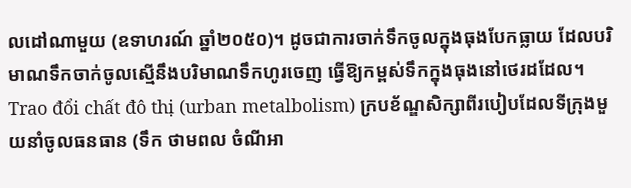លដៅណាមួយ (ឧទាហរណ៍ ឆ្នាំ២០៥០)។ ដូចជាការចាក់ទឹកចូលក្នុងធុងបែកធ្លាយ ដែលបរិមាណទឹកចាក់ចូលស្មើនឹងបរិមាណទឹកហូរចេញ ធ្វើឱ្យកម្ពស់ទឹកក្នុងធុងនៅថេរដដែល។
Trao đổi chất đô thị (urban metalbolism) ក្របខ័ណ្ឌសិក្សាពីរបៀបដែលទីក្រុងមួយនាំចូលធនធាន (ទឹក ថាមពល ចំណីអា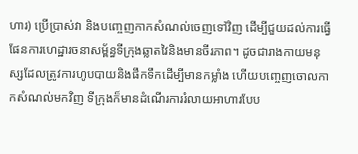ហារ) ប្រើប្រាស់វា និងបញ្ចេញកាកសំណល់ចេញទៅវិញ ដើម្បីជួយដល់ការធ្វើផែនការហេដ្ឋារចនាសម្ព័ន្ធទីក្រុងឆ្លាតវៃនិងមានចីរភាព។ ដូចជារាងកាយមនុស្សដែលត្រូវការហូបបាយនិងផឹកទឹកដើម្បីមានកម្លាំង ហើយបញ្ចេញចោលកាកសំណល់មកវិញ ទីក្រុងក៏មានដំណើរការរំលាយអាហារបែប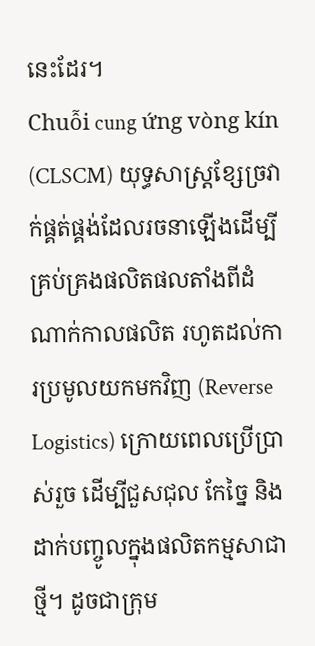នេះដែរ។
Chuỗi cung ứng vòng kín (CLSCM) យុទ្ធសាស្ត្រខ្សែច្រវាក់ផ្គត់ផ្គង់ដែលរចនាឡើងដើម្បីគ្រប់គ្រងផលិតផលតាំងពីដំណាក់កាលផលិត រហូតដល់ការប្រមូលយកមកវិញ (Reverse Logistics) ក្រោយពេលប្រើប្រាស់រួច ដើម្បីជួសជុល កែច្នៃ និងដាក់បញ្ចូលក្នុងផលិតកម្មសាជាថ្មី។ ដូចជាក្រុម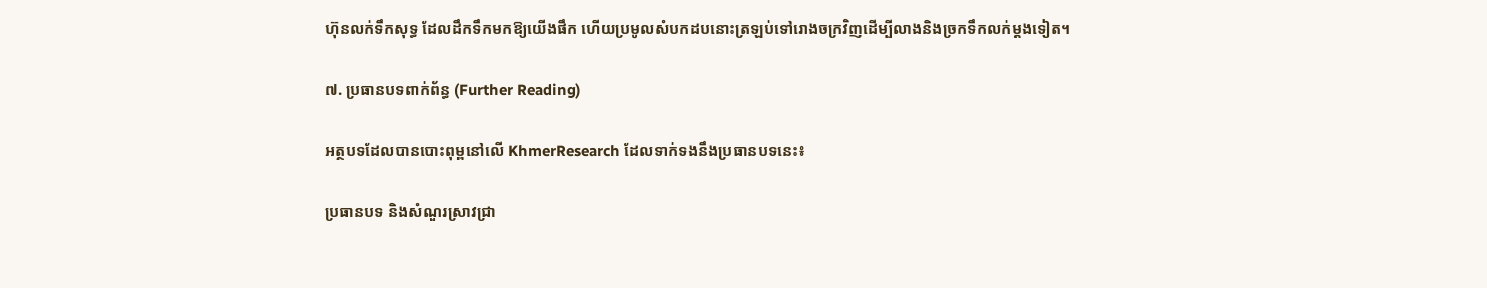ហ៊ុនលក់ទឹកសុទ្ធ ដែលដឹកទឹកមកឱ្យយើងផឹក ហើយប្រមូលសំបកដបនោះត្រឡប់ទៅរោងចក្រវិញដើម្បីលាងនិងច្រកទឹកលក់ម្តងទៀត។

៧. ប្រធានបទពាក់ព័ន្ធ (Further Reading)

អត្ថបទដែលបានបោះពុម្ពនៅលើ KhmerResearch ដែលទាក់ទងនឹងប្រធានបទនេះ៖

ប្រធានបទ និងសំណួរស្រាវជ្រា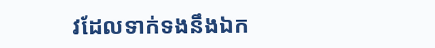វដែលទាក់ទងនឹងឯក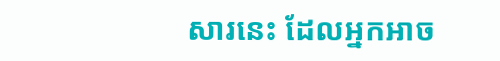សារនេះ ដែលអ្នកអាច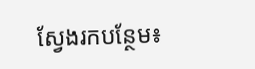ស្វែងរកបន្ថែម៖